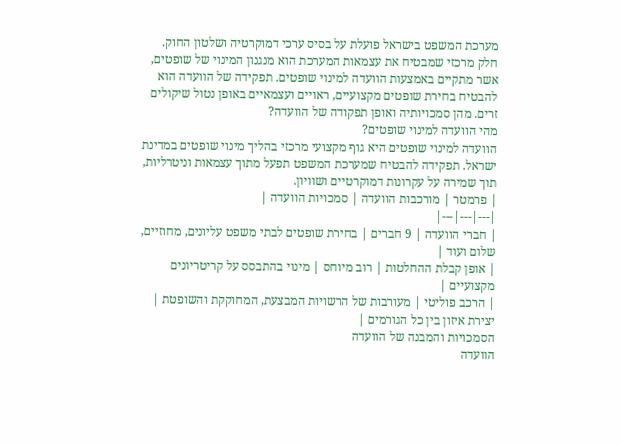מערכת המשפט בישראל פועלת על בסיס ערכי דמוקרטיה ושלטון החוק. חלק מרכזי שמבטיח את עצמאות המערכת הוא מנגנון המינוי של שופטים, אשר מתקיים באמצעות הוועדה למינוי שופטים. תפקידה של הוועדה הוא להבטיח בחירת שופטים מקצועיים, ראויים ועצמאיים באופן נטול שיקולים זרים. מהן סמכויותיה ואופן תפקודה של הוועדה?
מהי הוועדה למינוי שופטים?
הוועדה למינוי שופטים היא גוף מקצועי מרכזי בהליך מינוי שופטים במדינת ישראל. תפקידה להבטיח שמערכת המשפט תפעל מתוך עצמאות וניטרליות, תוך שמירה על עקרונות דמוקרטיים ושוויון.
| פרמטר | מורכבות הוועדה | סמכויות הוועדה |
|---|---|---|
| חברי הוועדה | 9 חברים | בחירת שופטים לבתי משפט עליונים, מחוזיים, שלום ועוד |
| אופן קבלת ההחלטות | רוב מיוחס | מינוי בהתבסס על קריטריונים מקצועיים |
| הרכב פוליטי | מעורבות של הרשויות המבצעת, המחוקקת והשופטת | יצירת איזון בין כל הגורמים |
הסמכויות והמבנה של הוועדה
הוועדה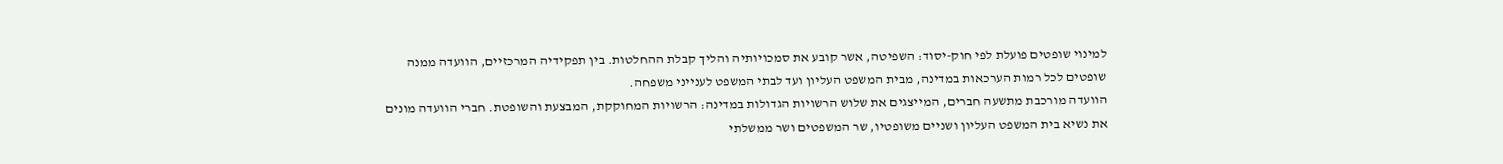למינוי שופטים פועלת לפי חוק-יסוד: השפיטה, אשר קובע את סמכויותיה והליך קבלת ההחלטות. בין תפקידיה המרכזיים, הוועדה ממנה שופטים לכל רמות הערכאות במדינה, מבית המשפט העליון ועד לבתי המשפט לענייני משפחה.
הוועדה מורכבת מתשעה חברים, המייצגים את שלוש הרשויות הגדולות במדינה: הרשויות המחוקקת, המבצעת והשופטת. חברי הוועדה מונים את נשיא בית המשפט העליון ושניים משופטיו, שר המשפטים ושר ממשלתי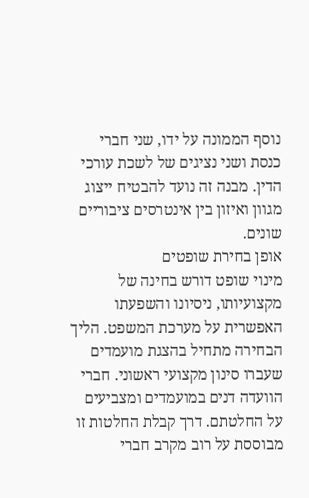נוסף הממונה על ידו, שני חברי כנסת ושני נציגים של לשכת עורכי הדין. מבנה זה נועד להבטיח ייצוג מגוון ואיזון בין אינטרסים ציבוריים שונים.
אופן בחירת שופטים
מינוי שופט דורש בחינה של מקצועיותו, ניסיונו והשפעתו האפשרית על מערכת המשפט. הליך הבחירה מתחיל בהצגת מועמדים שעברו סינון מקצועי ראשוני. חברי הוועדה דנים במועמדים ומצביעים על החלטתם. דרך קבלת החלטות זו מבוססת על רוב מקרב חברי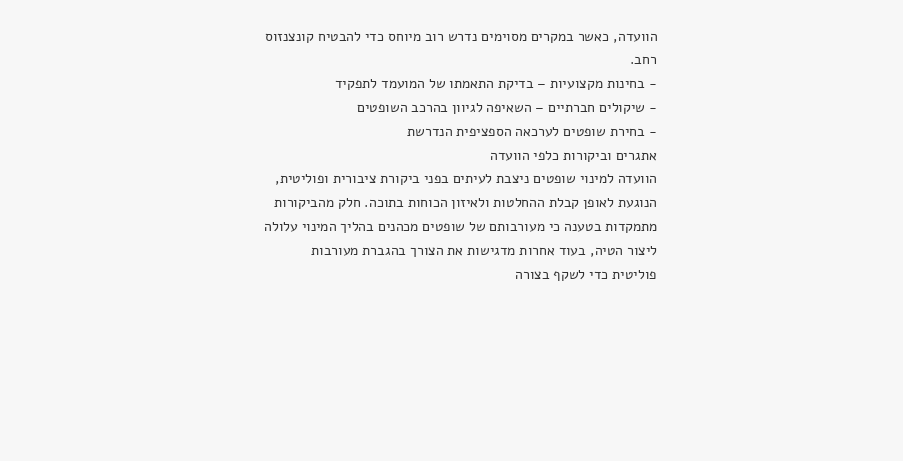הוועדה, כאשר במקרים מסוימים נדרש רוב מיוחס כדי להבטיח קונצנזוס רחב.
- בחינות מקצועיות – בדיקת התאמתו של המועמד לתפקיד
- שיקולים חברתיים – השאיפה לגיוון בהרכב השופטים
- בחירת שופטים לערכאה הספציפית הנדרשת
אתגרים וביקורות כלפי הוועדה
הוועדה למינוי שופטים ניצבת לעיתים בפני ביקורת ציבורית ופוליטית, הנוגעת לאופן קבלת ההחלטות ולאיזון הכוחות בתוכה. חלק מהביקורות מתמקדות בטענה כי מעורבותם של שופטים מכהנים בהליך המינוי עלולה ליצור הטיה, בעוד אחרות מדגישות את הצורך בהגברת מעורבות פוליטית כדי לשקף בצורה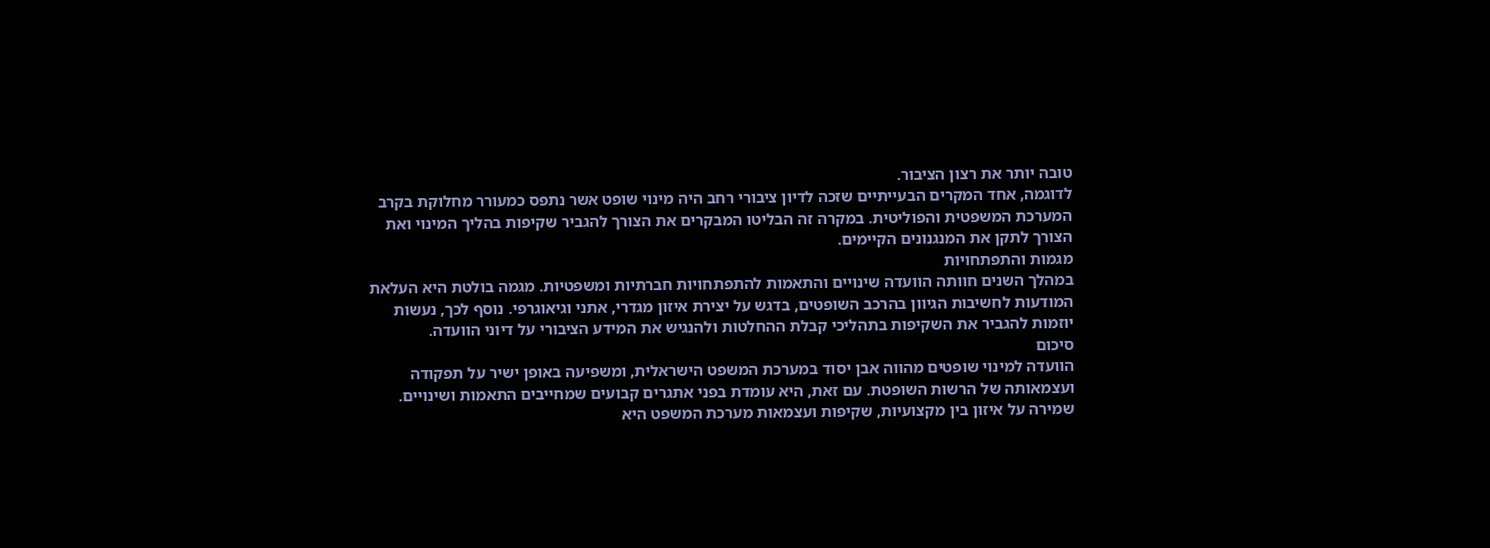טובה יותר את רצון הציבור.
לדוגמה, אחד המקרים הבעייתיים שזכה לדיון ציבורי רחב היה מינוי שופט אשר נתפס כמעורר מחלוקת בקרב המערכת המשפטית והפוליטית. במקרה זה הבליטו המבקרים את הצורך להגביר שקיפות בהליך המינוי ואת הצורך לתקן את המנגנונים הקיימים.
מגמות והתפתחויות
במהלך השנים חוותה הוועדה שינויים והתאמות להתפתחויות חברתיות ומשפטיות. מגמה בולטת היא העלאת המודעות לחשיבות הגיוון בהרכב השופטים, בדגש על יצירת איזון מגדרי, אתני וגיאוגרפי. נוסף לכך, נעשות יוזמות להגביר את השקיפות בתהליכי קבלת ההחלטות ולהנגיש את המידע הציבורי על דיוני הוועדה.
סיכום
הוועדה למינוי שופטים מהווה אבן יסוד במערכת המשפט הישראלית, ומשפיעה באופן ישיר על תפקודה ועצמאותה של הרשות השופטת. עם זאת, היא עומדת בפני אתגרים קבועים שמחייבים התאמות ושינויים. שמירה על איזון בין מקצועיות, שקיפות ועצמאות מערכת המשפט היא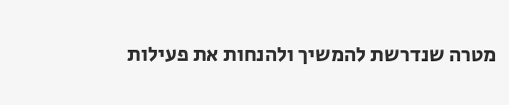מטרה שנדרשת להמשיך ולהנחות את פעילות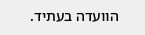הוועדה בעתיד.